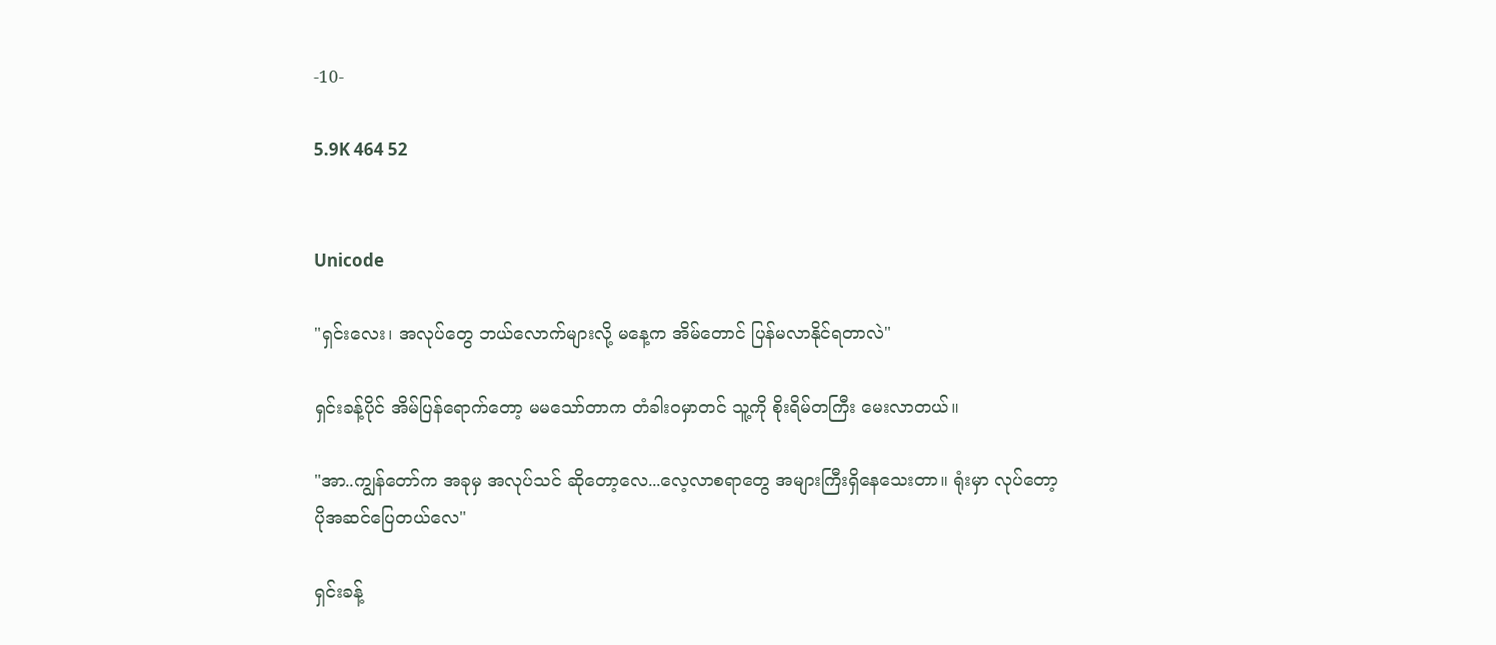-10-

5.9K 464 52


Unicode

"ရှင်းလေး၊ အလုပ်တွေ ဘယ်လောက်များလို့ မနေ့က အိမ်တောင် ပြန်မလာနိုင်ရတာလဲ"

ရှင်းခန့်ပိုင် အိမ်ပြန်ရောက်တော့ မမသော်တာက တံခါးဝမှာတင် သူ့ကို စိုးရိမ်တကြီး မေးလာတယ်။

"အာ..ကျွန်တော်က အခုမှ အလုပ်သင် ဆိုတော့လေ...လေ့လာစရာတွေ အများကြီးရှိနေသေးတာ။ ရုံးမှာ လုပ်တော့ ပိုအဆင်ပြေတယ်လေ"

ရှင်းခန့်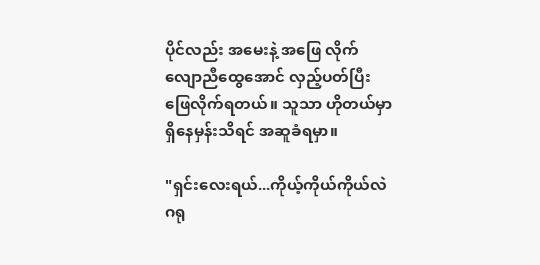ပိုင်လည်း အမေးနဲ့ အဖြေ လိုက်လျောညီထွေအောင် လှည့်ပတ်ပြီး ဖြေလိုက်ရတယ်။ သူသာ ဟိုတယ်မှာ ရှိနေမှန်းသိရင် အဆူခံရမှာ။

"ရှင်းလေးရယ်...ကိုယ့်ကိုယ်ကိုယ်လဲ ဂရု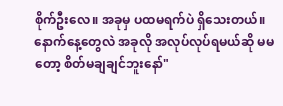စိုက်ဦးလေ။ အခုမှ ပထမရက်ပဲ ရှိသေးတယ်။ နောက်နေ့တွေလဲ အခုလို အလုပ်လုပ်ရမယ်ဆို မမတော့ စိတ်မချချင်ဘူးနော်"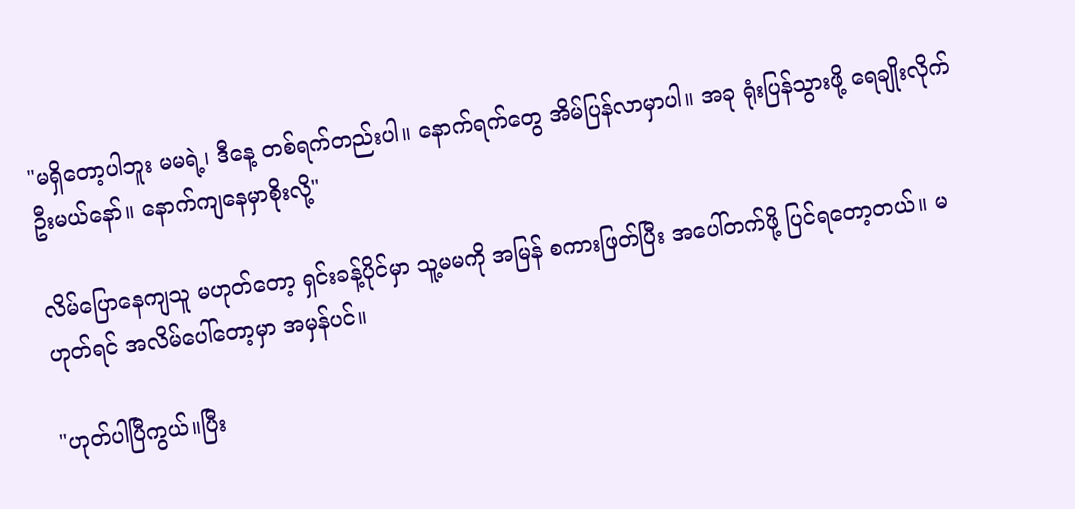"မရှိတော့ပါဘူး မမရဲ့၊ ဒီနေ့ တစ်ရက်တည်းပါ။ နောက်ရက်တွေ အိမ်ပြန်လာမှာပါ။ အခု ရုံးပြန်သွားဖို့ ရေချိုးလိုက်ဦးမယ်နော်။ နောက်ကျနေမှာစိုးလို့"

လိမ်ပြောနေကျသူ မဟုတ်တော့ ရှင်းခန့်ပိုင်မှာ သူ့မမကို အမြန် စကားဖြတ်ပြီး အပေါ်တက်ဖို့ ပြင်ရတော့တယ်။ မဟုတ်ရင် အလိမ်ပေါ်တော့မှာ အမှန်ပင်။

"ဟုတ်ပါပြီကွယ်။ပြီး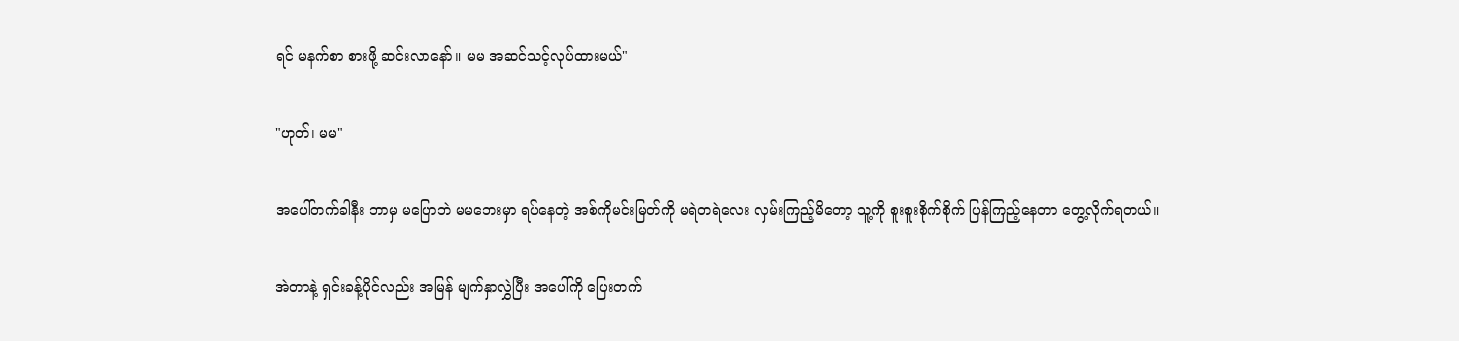ရင် မနက်စာ စားဖို့ ဆင်းလာနော်။ မမ အဆင်သင့်လုပ်ထားမယ်"

"ဟုတ်၊ မမ"

အပေါ်တက်ခါနီး ဘာမှ မပြောဘဲ မမဘေးမှာ ရပ်နေတဲ့ အစ်ကိုမင်းမြတ်ကို မရဲတရဲလေး လှမ်းကြည့်မိတော့ သူ့ကို စူးစူးစိုက်စိုက် ပြန်ကြည့်နေတာ တွေ့လိုက်ရတယ်။

အဲတာနဲ့ ရှင်းခန့်ပိုင်လည်း အမြန် မျက်နှာလွှဲပြီး အပေါ်ကို ပြေးတက်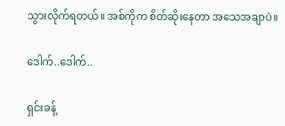သွားလိုက်ရတယ်။ အစ်ကိုက စိတ်ဆိုးနေတာ အသေအချာပဲ။

ဒေါက်..ဒေါက်..

ရှင်းခန့်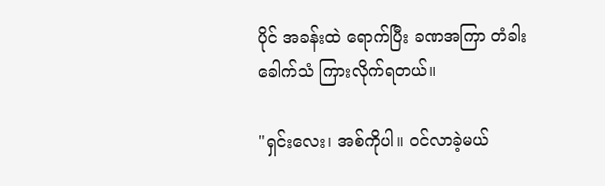ပိုင် အခန်းထဲ ရောက်ပြီး ခဏအကြာ တံခါးခေါက်သံ ကြားလိုက်ရတယ်။

"ရှင်းလေး၊ အစ်ကိုပါ။ ဝင်လာခဲ့မယ်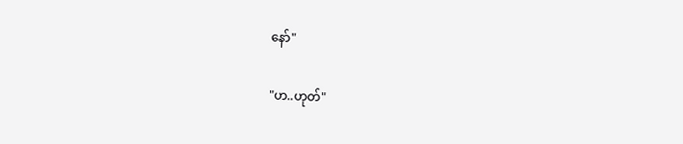နော်"

"ဟ..ဟုတ်"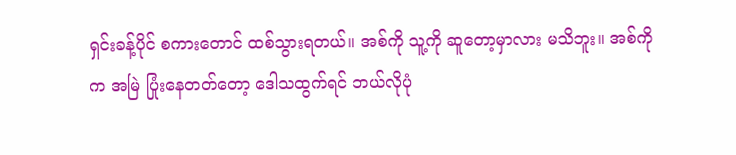ရှင်းခန့်ပိုင် စကားတောင် ထစ်သွားရတယ်။ အစ်ကို သူ့ကို ဆူတော့မှာလား မသိဘူး။ အစ်ကိုက အမြဲ ပြုံးနေတတ်တော့ ဒေါသထွက်ရင် ဘယ်လိုပုံ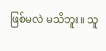ဖြစ်မလဲ မသိဘူး။ သူ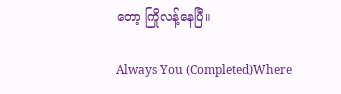တော့ ကြိုလန့်နေပြီ။

Always You (Completed)Where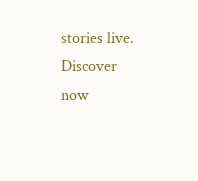stories live. Discover now